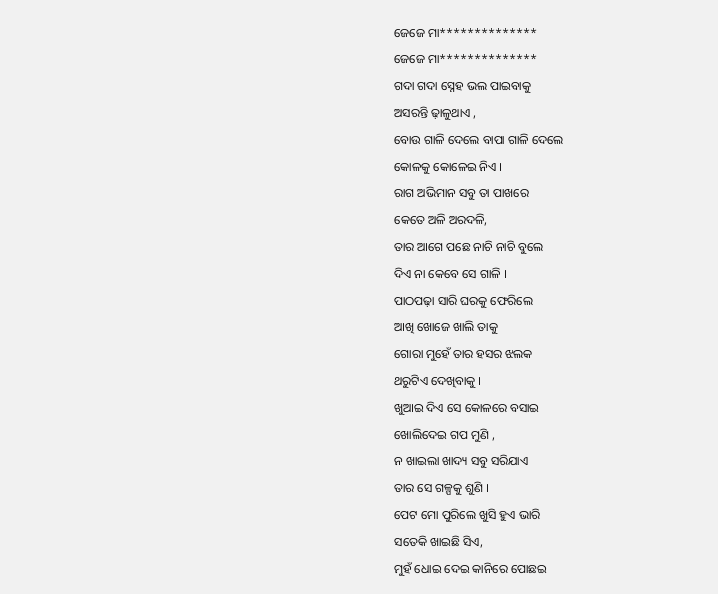ଜେଜେ ମା**************
ଜେଜେ ମା**************
ଗଦା ଗଦା ସ୍ନେହ ଭଲ ପାଇବାକୁ
ଅସରନ୍ତି ଢ଼ାଳୁଥାଏ ,
ବୋଉ ଗାଳି ଦେଲେ ବାପା ଗାଳି ଦେଲେ
କୋଳକୁ କୋଳେଇ ନିଏ ।
ରାଗ ଅଭିମାନ ସବୁ ତା ପାଖରେ
କେତେ ଅଳି ଅରଦଳି,
ତାର ଆଗେ ପଛେ ନାଚି ନାଚି ବୁଲେ
ଦିଏ ନା କେବେ ସେ ଗାଳି ।
ପାଠପଢ଼ା ସାରି ଘରକୁ ଫେରିଲେ
ଆଖି ଖୋଜେ ଖାଲି ତାକୁ
ଗୋରା ମୁହେଁ ତାର ହସର ଝଲକ
ଥରୁଟିଏ ଦେଖିବାକୁ ।
ଖୁଆଇ ଦିଏ ସେ କୋଳରେ ବସାଇ
ଖୋଲିଦେଇ ଗପ ମୁଣି ,
ନ ଖାଇଲା ଖାଦ୍ୟ ସବୁ ସରିଯାଏ
ତାର ସେ ଗଳ୍ପକୁ ଶୁଣି ।
ପେଟ ମୋ ପୁରିଲେ ଖୁସି ହୁଏ ଭାରି
ସତେକି ଖାଇଛି ସିଏ,
ମୁହଁ ଧୋଇ ଦେଇ କାନିରେ ପୋଛଇ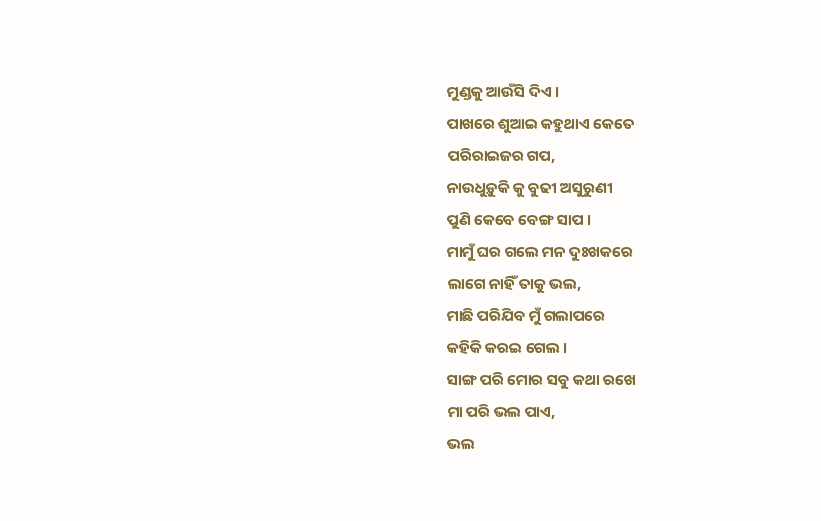ମୁଣ୍ଡକୁ ଆଉଁସି ଦିଏ ।
ପାଖରେ ଶୁଆଇ କହୁଥାଏ କେତେ
ପରିରାଇଜର ଗପ,
ନାଉଧୁଡ଼ୁକି କୁ ବୁଢୀ ଅସୁରୁଣୀ
ପୁଣି କେବେ ବେଙ୍ଗ ସାପ ।
ମାମୁଁ ଘର ଗଲେ ମନ ଦୁଃଖକରେ
ଲାଗେ ନାହିଁ ତାକୁ ଭଲ,
ମାଛି ପରିଯିବ ମୁଁ ଗଲାପରେ
କହିକି କରଇ ଗେଲ ।
ସାଙ୍ଗ ପରି ମୋର ସବୁ କଥା ରଖେ
ମା ପରି ଭଲ ପାଏ,
ଭଲ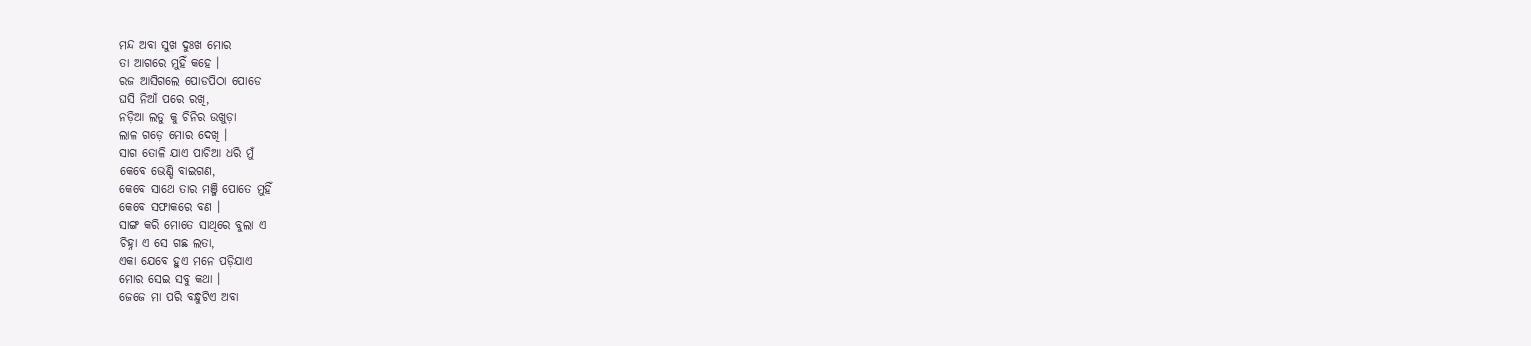ମନ୍ଦ ଅବା ସୁଖ ଦୁଃଖ ମୋର
ତା ଆଗରେ ମୁହିଁ କହେ ।
ରଜ ଆସିଗଲେ ପୋଡପିଠା ପୋଡେ
ଘସି ନିଆଁ ପରେ ରଖି,
ନଡ଼ିଆ ଲଡୁ କୁ ଚିନିର ଉଖୁଡ଼ା
ଲାଳ ଗଡ଼େ ମୋର ଦେଖି ।
ସାଗ ତୋଳି ଯାଏ ପାଚିଆ ଧରି ମୁଁ
କେବେ ଭେଣ୍ଡି ବାଇଗଣ,
କେବେ ସାଥେ ତାର ମଞ୍ଜି ପୋତେ ମୁହିଁ
କେବେ ସଫାକରେ ବଣ ।
ସାଙ୍ଗ କରି ମୋତେ ସାଥିରେ ବୁଲା ଏ
ଚିହ୍ନା ଏ ସେ ଗଛ ଲତା,
ଏକା ଯେବେ ହୁଏ ମନେ ପଡ଼ିଯାଏ
ମୋର ସେଇ ସବୁ କଥା ।
ଜେଜେ ମା ପରି ବନ୍ଧୁଟିଏ ଅବା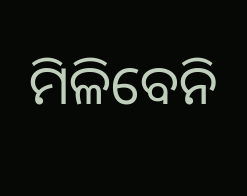ମିଳିବେନି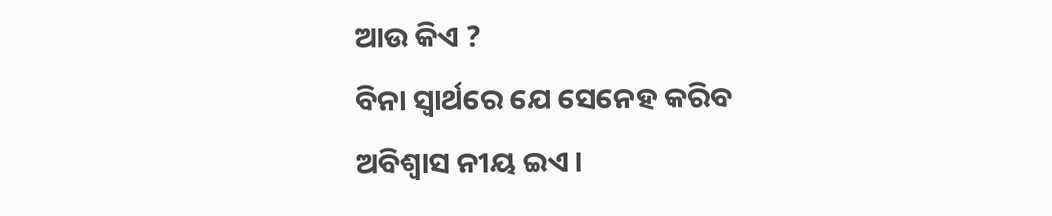ଆଉ କିଏ ?
ବିନା ସ୍ଵାର୍ଥରେ ଯେ ସେନେହ କରିବ
ଅବିଶ୍ୱାସ ନୀୟ ଇଏ ।